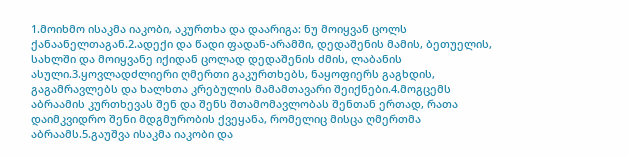1.მოიხმო ისაკმა იაკობი, აკურთხა და დაარიგა: ნუ მოიყვან ცოლს ქანაანელთაგან.2.ადექი და წადი ფადან-არამში, დედაშენის მამის, ბეთუელის, სახლში და მოიყვანე იქიდან ცოლად დედაშენის ძმის, ლაბანის ასული.3.ყოვლადძლიერი ღმერთი გაკურთხებს, ნაყოფიერს გაგხდის, გაგამრავლებს და ხალხთა კრებულის მამამთავარი შეიქნები.4.მოგცემს აბრაამის კურთხევას შენ და შენს შთამომავლობას შენთან ერთად, რათა დაიმკვიდრო შენი მდგმურობის ქვეყანა, რომელიც მისცა ღმერთმა აბრაამს.5.გაუშვა ისაკმა იაკობი და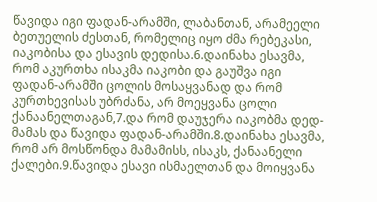წავიდა იგი ფადან-არამში, ლაბანთან, არამეელი ბეთუელის ძესთან, რომელიც იყო ძმა რებეკასი, იაკობისა და ესავის დედისა.6.დაინახა ესავმა, რომ აკურთხა ისაკმა იაკობი და გაუშვა იგი ფადან-არამში ცოლის მოსაყვანად და რომ კურთხევისას უბრძანა, არ მოეყვანა ცოლი ქანაანელთაგან,7.და რომ დაუჯერა იაკობმა დედ-მამას და წავიდა ფადან-არამში.8.დაინახა ესავმა, რომ არ მოსწონდა მამამისს, ისაკს, ქანაანელი ქალები.9.წავიდა ესავი ისმაელთან და მოიყვანა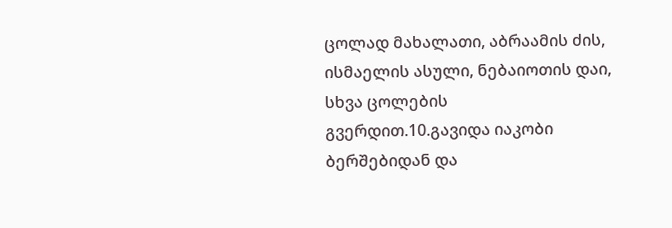ცოლად მახალათი, აბრაამის ძის, ისმაელის ასული, ნებაიოთის დაი, სხვა ცოლების გვერდით.10.გავიდა იაკობი ბერშებიდან და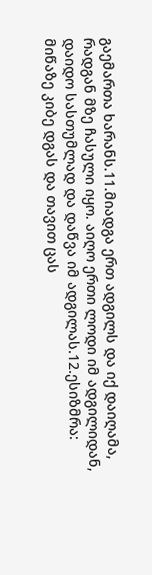გაემართა ხარანს.11.მიადგა ერთ ადგილს და იქ დაიღამა, რადგან მზე ჩასული იყო. აიღო ერთი ლოდი იმ ადგილიდან, დაიდო სასთუმლად და დაწვა იმ ადგილას.12.ესიზმრა: მიწაზე კიბე დგას და თავით ცას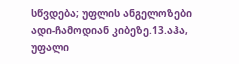სწვდება; უფლის ანგელოზები ადი-ჩამოდიან კიბეზე.13.აჰა, უფალი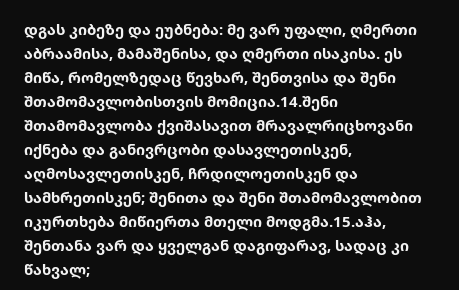დგას კიბეზე და ეუბნება: მე ვარ უფალი, ღმერთი აბრაამისა, მამაშენისა, და ღმერთი ისაკისა. ეს მიწა, რომელზედაც წევხარ, შენთვისა და შენი შთამომავლობისთვის მომიცია.14.შენი შთამომავლობა ქვიშასავით მრავალრიცხოვანი იქნება და განივრცობი დასავლეთისკენ, აღმოსავლეთისკენ, ჩრდილოეთისკენ და სამხრეთისკენ; შენითა და შენი შთამომავლობით იკურთხება მიწიერთა მთელი მოდგმა.15.აჰა, შენთანა ვარ და ყველგან დაგიფარავ, სადაც კი წახვალ;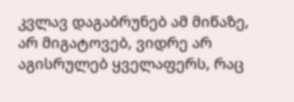კვლავ დაგაბრუნებ ამ მიწაზე, არ მიგატოვებ, ვიდრე არ აგისრულებ ყველაფერს, რაც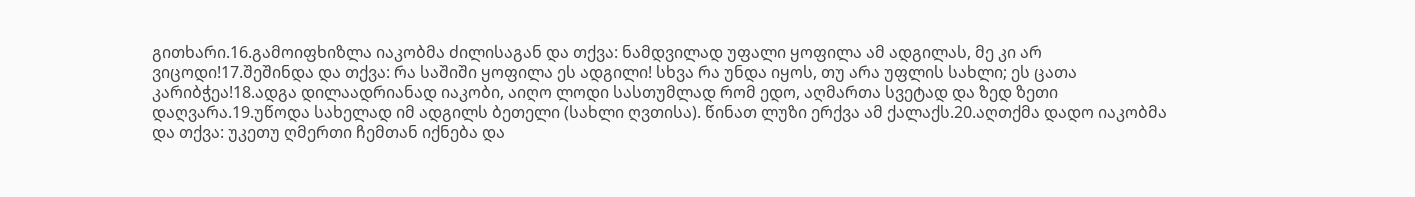გითხარი.16.გამოიფხიზლა იაკობმა ძილისაგან და თქვა: ნამდვილად უფალი ყოფილა ამ ადგილას, მე კი არ ვიცოდი!17.შეშინდა და თქვა: რა საშიში ყოფილა ეს ადგილი! სხვა რა უნდა იყოს, თუ არა უფლის სახლი; ეს ცათა კარიბჭეა!18.ადგა დილაადრიანად იაკობი, აიღო ლოდი სასთუმლად რომ ედო, აღმართა სვეტად და ზედ ზეთი დაღვარა.19.უწოდა სახელად იმ ადგილს ბეთელი (სახლი ღვთისა). წინათ ლუზი ერქვა ამ ქალაქს.20.აღთქმა დადო იაკობმა და თქვა: უკეთუ ღმერთი ჩემთან იქნება და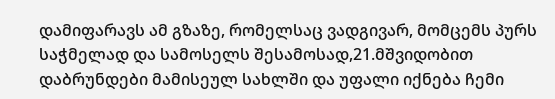დამიფარავს ამ გზაზე, რომელსაც ვადგივარ, მომცემს პურს საჭმელად და სამოსელს შესამოსად,21.მშვიდობით დაბრუნდები მამისეულ სახლში და უფალი იქნება ჩემი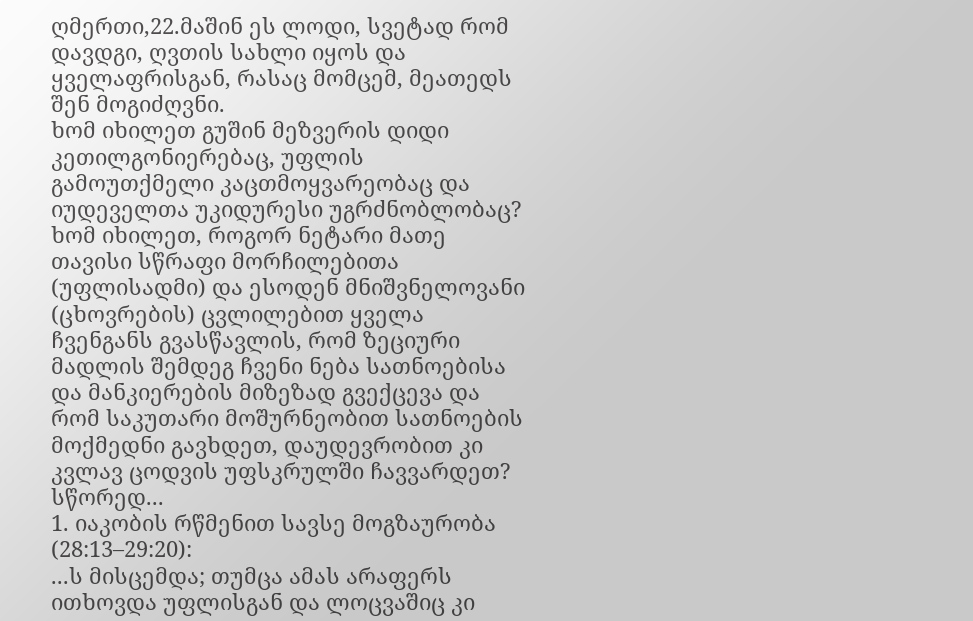ღმერთი,22.მაშინ ეს ლოდი, სვეტად რომ დავდგი, ღვთის სახლი იყოს და ყველაფრისგან, რასაც მომცემ, მეათედს შენ მოგიძღვნი.
ხომ იხილეთ გუშინ მეზვერის დიდი კეთილგონიერებაც, უფლის გამოუთქმელი კაცთმოყვარეობაც და იუდეველთა უკიდურესი უგრძნობლობაც? ხომ იხილეთ, როგორ ნეტარი მათე თავისი სწრაფი მორჩილებითა (უფლისადმი) და ესოდენ მნიშვნელოვანი (ცხოვრების) ცვლილებით ყველა ჩვენგანს გვასწავლის, რომ ზეციური მადლის შემდეგ ჩვენი ნება სათნოებისა და მანკიერების მიზეზად გვექცევა და რომ საკუთარი მოშურნეობით სათნოების მოქმედნი გავხდეთ, დაუდევრობით კი კვლავ ცოდვის უფსკრულში ჩავვარდეთ? სწორედ...
1. იაკობის რწმენით სავსე მოგზაურობა (28:13–29:20):
...ს მისცემდა; თუმცა ამას არაფერს ითხოვდა უფლისგან და ლოცვაშიც კი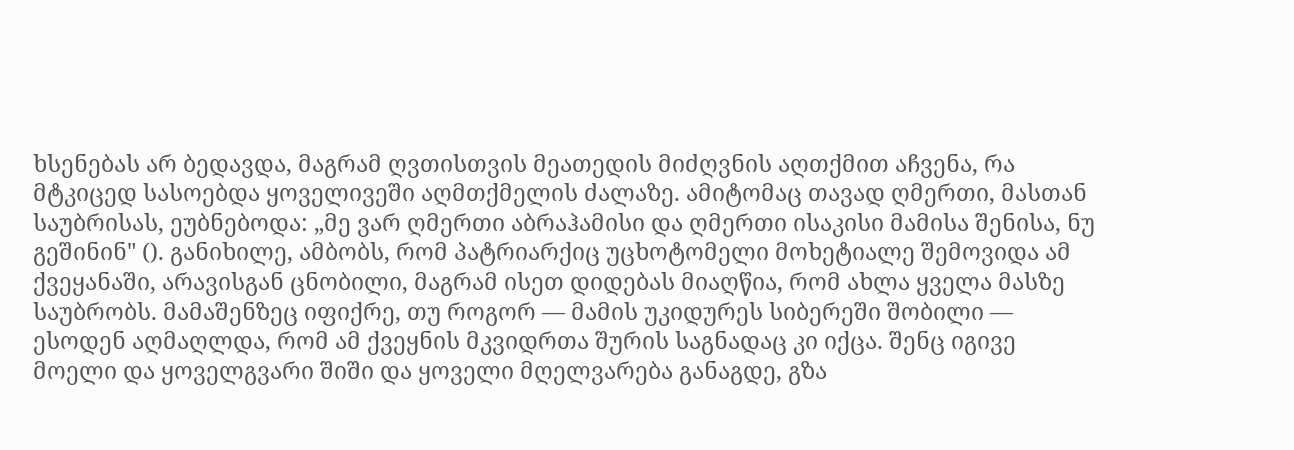ხსენებას არ ბედავდა, მაგრამ ღვთისთვის მეათედის მიძღვნის აღთქმით აჩვენა, რა მტკიცედ სასოებდა ყოველივეში აღმთქმელის ძალაზე. ამიტომაც თავად ღმერთი, მასთან საუბრისას, ეუბნებოდა: „მე ვარ ღმერთი აბრაჰამისი და ღმერთი ისაკისი მამისა შენისა, ნუ გეშინინ" (). განიხილე, ამბობს, რომ პატრიარქიც უცხოტომელი მოხეტიალე შემოვიდა ამ ქვეყანაში, არავისგან ცნობილი, მაგრამ ისეთ დიდებას მიაღწია, რომ ახლა ყველა მასზე საუბრობს. მამაშენზეც იფიქრე, თუ როგორ — მამის უკიდურეს სიბერეში შობილი — ესოდენ აღმაღლდა, რომ ამ ქვეყნის მკვიდრთა შურის საგნადაც კი იქცა. შენც იგივე მოელი და ყოველგვარი შიში და ყოველი მღელვარება განაგდე, გზა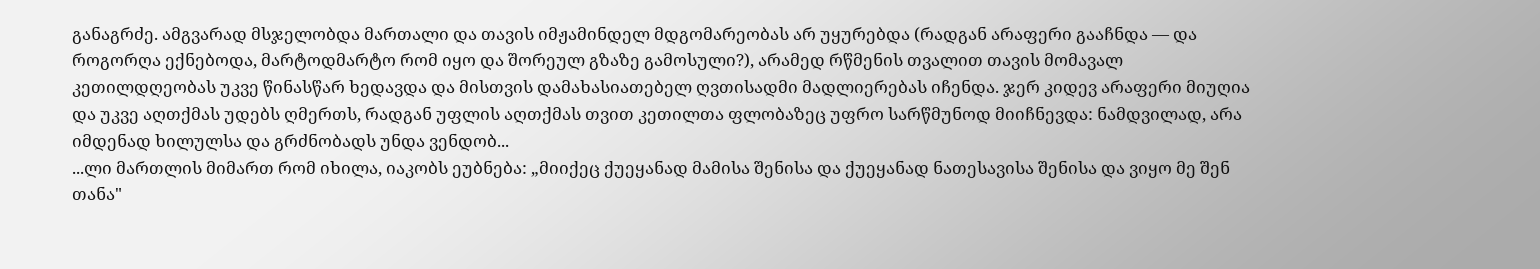განაგრძე. ამგვარად მსჯელობდა მართალი და თავის იმჟამინდელ მდგომარეობას არ უყურებდა (რადგან არაფერი გააჩნდა — და როგორღა ექნებოდა, მარტოდმარტო რომ იყო და შორეულ გზაზე გამოსული?), არამედ რწმენის თვალით თავის მომავალ კეთილდღეობას უკვე წინასწარ ხედავდა და მისთვის დამახასიათებელ ღვთისადმი მადლიერებას იჩენდა. ჯერ კიდევ არაფერი მიუღია და უკვე აღთქმას უდებს ღმერთს, რადგან უფლის აღთქმას თვით კეთილთა ფლობაზეც უფრო სარწმუნოდ მიიჩნევდა: ნამდვილად, არა იმდენად ხილულსა და გრძნობადს უნდა ვენდობ...
...ლი მართლის მიმართ რომ იხილა, იაკობს ეუბნება: „მიიქეც ქუეყანად მამისა შენისა და ქუეყანად ნათესავისა შენისა და ვიყო მე შენ თანა"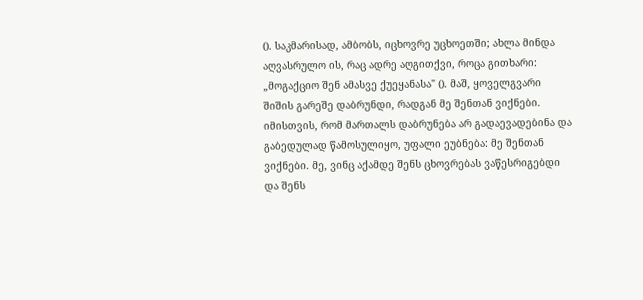(). საკმარისად, ამბობს, იცხოვრე უცხოეთში; ახლა მინდა აღვასრულო ის, რაც ადრე აღგითქვი, როცა გითხარი: „მოგაქციო შენ ამასვე ქუეყანასა" (). მაშ, ყოველგვარი შიშის გარეშე დაბრუნდი, რადგან მე შენთან ვიქნები. იმისთვის, რომ მართალს დაბრუნება არ გადაევადებინა და გაბედულად წამოსულიყო, უფალი ეუბნება: მე შენთან ვიქნები. მე, ვინც აქამდე შენს ცხოვრებას ვაწესრიგებდი და შენს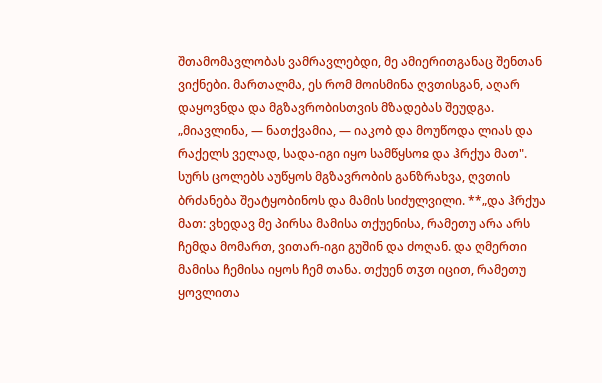შთამომავლობას ვამრავლებდი, მე ამიერითგანაც შენთან ვიქნები. მართალმა, ეს რომ მოისმინა ღვთისგან, აღარ დაყოვნდა და მგზავრობისთვის მზადებას შეუდგა. „მიავლინა, — ნათქვამია, — იაკობ და მოუწოდა ლიას და რაქელს ველად, სადა-იგი იყო სამწყსოჲ და ჰრქუა მათ". სურს ცოლებს აუწყოს მგზავრობის განზრახვა, ღვთის ბრძანება შეატყობინოს და მამის სიძულვილი. **„და ჰრქუა მათ: ვხედავ მე პირსა მამისა თქუენისა, რამეთუ არა არს ჩემდა მომართ, ვითარ-იგი გუშინ და ძოღან. და ღმერთი მამისა ჩემისა იყოს ჩემ თანა. თქუენ თჳთ იცით, რამეთუ ყოვლითა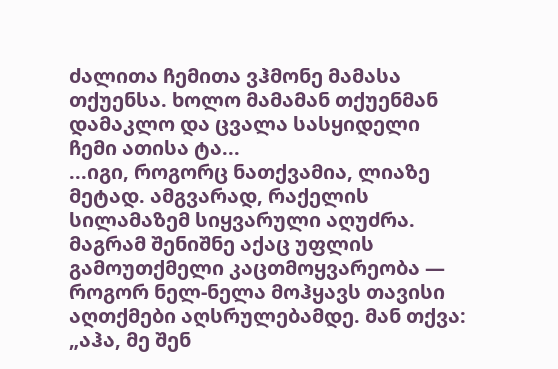ძალითა ჩემითა ვჰმონე მამასა თქუენსა. ხოლო მამამან თქუენმან დამაკლო და ცვალა სასყიდელი ჩემი ათისა ტა...
...იგი, როგორც ნათქვამია, ლიაზე მეტად. ამგვარად, რაქელის სილამაზემ სიყვარული აღუძრა. მაგრამ შენიშნე აქაც უფლის გამოუთქმელი კაცთმოყვარეობა — როგორ ნელ-ნელა მოჰყავს თავისი აღთქმები აღსრულებამდე. მან თქვა: „აჰა, მე შენ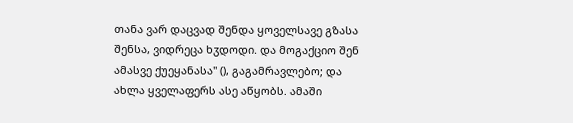თანა ვარ დაცვად შენდა ყოველსავე გზასა შენსა, ვიდრეცა ხჳდოდი. და მოგაქციო შენ ამასვე ქუეყანასა" (), გაგამრავლებო; და ახლა ყველაფერს ასე აწყობს. ამაში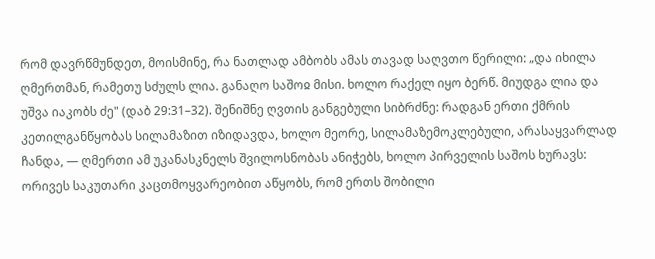რომ დავრწმუნდეთ, მოისმინე, რა ნათლად ამბობს ამას თავად საღვთო წერილი: „და იხილა ღმერთმან, რამეთუ სძულს ლია. განაღო საშოჲ მისი. ხოლო რაქელ იყო ბერწ. მიუდგა ლია და უშვა იაკობს ძე" (დაბ 29:31–32). შენიშნე ღვთის განგებული სიბრძნე: რადგან ერთი ქმრის კეთილგანწყობას სილამაზით იზიდავდა, ხოლო მეორე, სილამაზემოკლებული, არასაყვარლად ჩანდა, — ღმერთი ამ უკანასკნელს შვილოსნობას ანიჭებს, ხოლო პირველის საშოს ხურავს: ორივეს საკუთარი კაცთმოყვარეობით აწყობს, რომ ერთს შობილი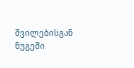შვილებისგან ნუგეში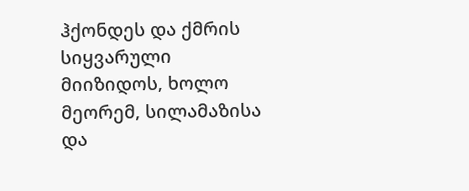ჰქონდეს და ქმრის სიყვარული მიიზიდოს, ხოლო მეორემ, სილამაზისა და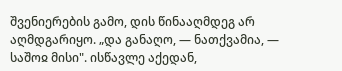შვენიერების გამო, დის წინააღმდეგ არ აღმდგარიყო. „და განაღო, — ნათქვამია, — საშოჲ მისი". ისწავლე აქედან,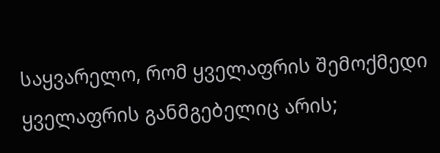საყვარელო, რომ ყველაფრის შემოქმედი ყველაფრის განმგებელიც არის;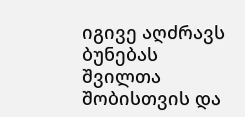იგივე აღძრავს ბუნებას შვილთა შობისთვის და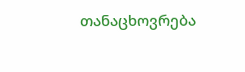თანაცხოვრება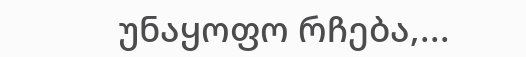უნაყოფო რჩება,...